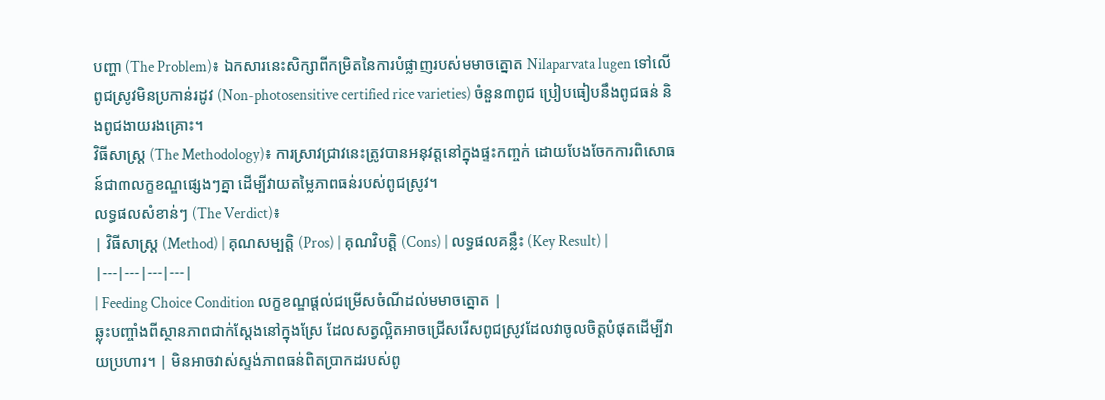បញ្ហា (The Problem)៖ ឯកសារនេះសិក្សាពីកម្រិតនៃការបំផ្លាញរបស់មមាចត្នោត Nilaparvata lugen ទៅលើពូជស្រូវមិនប្រកាន់រដូវ (Non-photosensitive certified rice varieties) ចំនួន៣ពូជ ប្រៀបធៀបនឹងពូជធន់ និងពូជងាយរងគ្រោះ។
វិធីសាស្ត្រ (The Methodology)៖ ការស្រាវជ្រាវនេះត្រូវបានអនុវត្តនៅក្នុងផ្ទះកញ្ចក់ ដោយបែងចែកការពិសោធន៍ជា៣លក្ខខណ្ឌផ្សេងៗគ្នា ដើម្បីវាយតម្លៃភាពធន់របស់ពូជស្រូវ។
លទ្ធផលសំខាន់ៗ (The Verdict)៖
| វិធីសាស្ត្រ (Method) | គុណសម្បត្តិ (Pros) | គុណវិបត្តិ (Cons) | លទ្ធផលគន្លឹះ (Key Result) |
|---|---|---|---|
| Feeding Choice Condition លក្ខខណ្ឌផ្តល់ជម្រើសចំណីដល់មមាចត្នោត |
ឆ្លុះបញ្ចាំងពីស្ថានភាពជាក់ស្តែងនៅក្នុងស្រែ ដែលសត្វល្អិតអាចជ្រើសរើសពូជស្រូវដែលវាចូលចិត្តបំផុតដើម្បីវាយប្រហារ។ | មិនអាចវាស់ស្ទង់ភាពធន់ពិតប្រាកដរបស់ពូ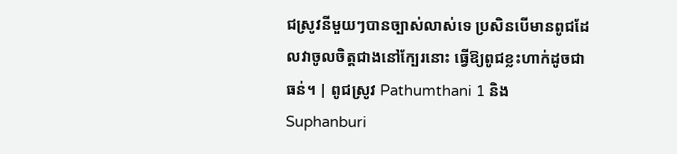ជស្រូវនីមួយៗបានច្បាស់លាស់ទេ ប្រសិនបើមានពូជដែលវាចូលចិត្តជាងនៅក្បែរនោះ ធ្វើឱ្យពូជខ្លះហាក់ដូចជាធន់។ | ពូជស្រូវ Pathumthani 1 និង Suphanburi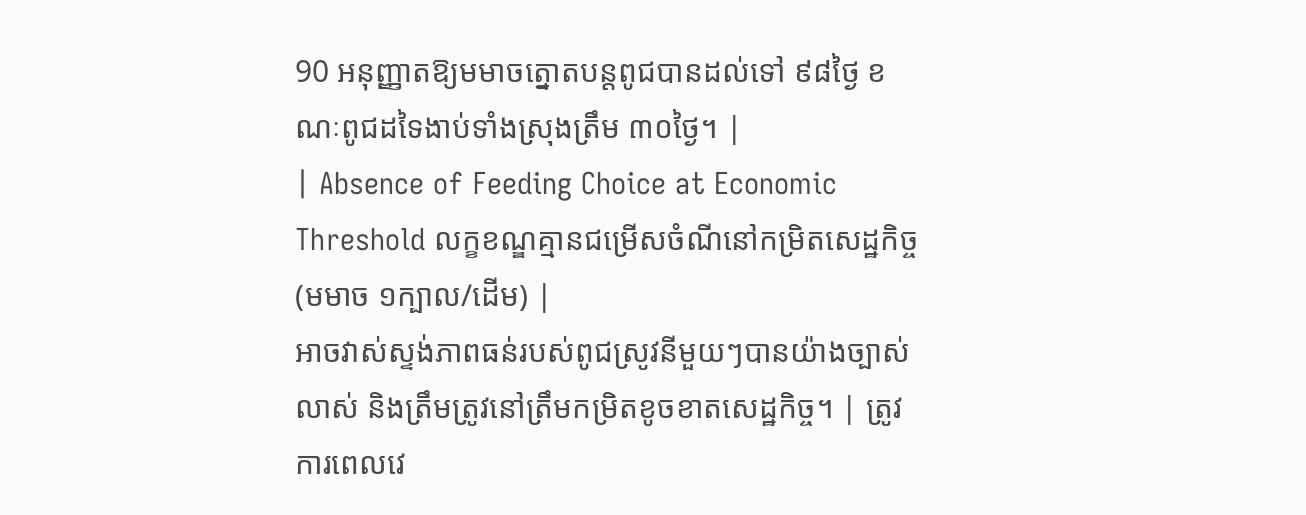90 អនុញ្ញាតឱ្យមមាចត្នោតបន្តពូជបានដល់ទៅ ៩៨ថ្ងៃ ខណៈពូជដទៃងាប់ទាំងស្រុងត្រឹម ៣០ថ្ងៃ។ |
| Absence of Feeding Choice at Economic Threshold លក្ខខណ្ឌគ្មានជម្រើសចំណីនៅកម្រិតសេដ្ឋកិច្ច (មមាច ១ក្បាល/ដើម) |
អាចវាស់ស្ទង់ភាពធន់របស់ពូជស្រូវនីមួយៗបានយ៉ាងច្បាស់លាស់ និងត្រឹមត្រូវនៅត្រឹមកម្រិតខូចខាតសេដ្ឋកិច្ច។ | ត្រូវការពេលវេ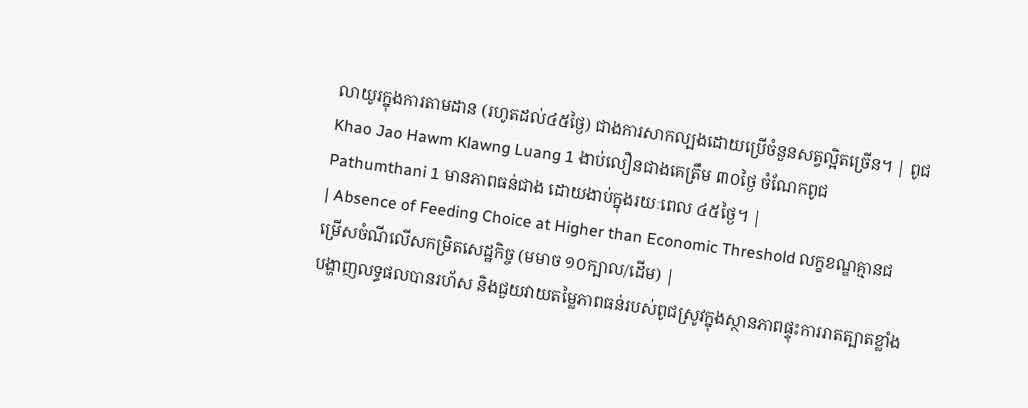លាយូរក្នុងការតាមដាន (រហូតដល់៤៥ថ្ងៃ) ជាងការសាកល្បងដោយប្រើចំនួនសត្វល្អិតច្រើន។ | ពូជ Khao Jao Hawm Klawng Luang 1 ងាប់លឿនជាងគេត្រឹម ៣០ថ្ងៃ ចំណែកពូជ Pathumthani 1 មានភាពធន់ជាង ដោយងាប់ក្នុងរយៈពេល ៤៥ថ្ងៃ។ |
| Absence of Feeding Choice at Higher than Economic Threshold លក្ខខណ្ឌគ្មានជម្រើសចំណីលើសកម្រិតសេដ្ឋកិច្ច (មមាច ១០ក្បាល/ដើម) |
បង្ហាញលទ្ធផលបានរហ័ស និងជួយវាយតម្លៃភាពធន់របស់ពូជស្រូវក្នុងស្ថានភាពផ្ទុះការរាតត្បាតខ្លាំង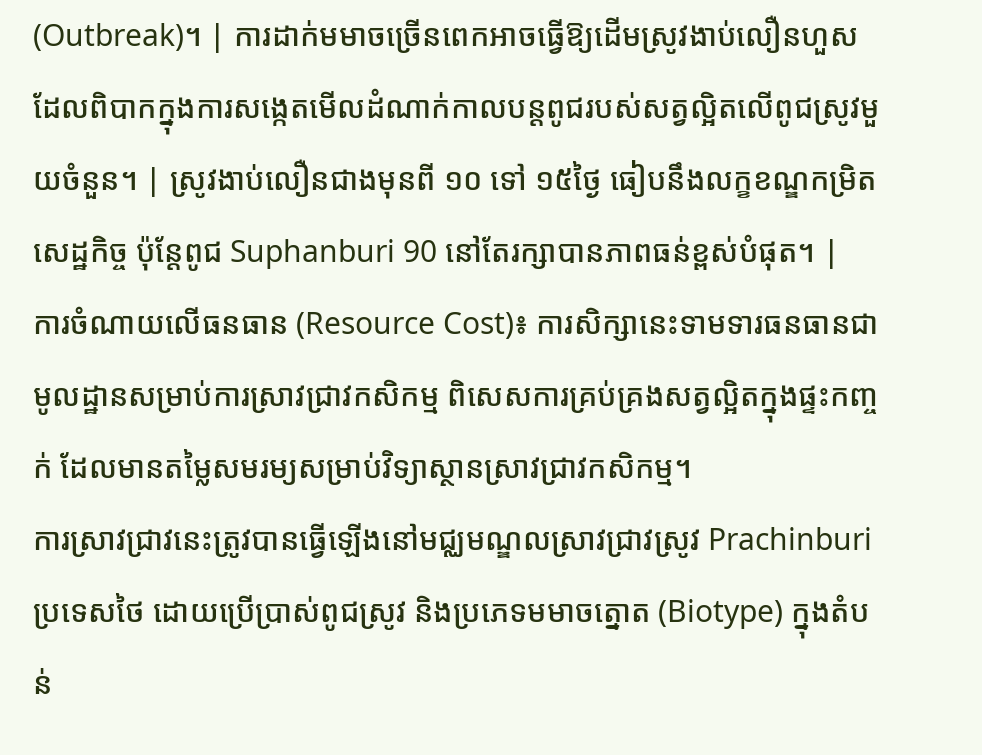(Outbreak)។ | ការដាក់មមាចច្រើនពេកអាចធ្វើឱ្យដើមស្រូវងាប់លឿនហួស ដែលពិបាកក្នុងការសង្កេតមើលដំណាក់កាលបន្តពូជរបស់សត្វល្អិតលើពូជស្រូវមួយចំនួន។ | ស្រូវងាប់លឿនជាងមុនពី ១០ ទៅ ១៥ថ្ងៃ ធៀបនឹងលក្ខខណ្ឌកម្រិតសេដ្ឋកិច្ច ប៉ុន្តែពូជ Suphanburi 90 នៅតែរក្សាបានភាពធន់ខ្ពស់បំផុត។ |
ការចំណាយលើធនធាន (Resource Cost)៖ ការសិក្សានេះទាមទារធនធានជាមូលដ្ឋានសម្រាប់ការស្រាវជ្រាវកសិកម្ម ពិសេសការគ្រប់គ្រងសត្វល្អិតក្នុងផ្ទះកញ្ចក់ ដែលមានតម្លៃសមរម្យសម្រាប់វិទ្យាស្ថានស្រាវជ្រាវកសិកម្ម។
ការស្រាវជ្រាវនេះត្រូវបានធ្វើឡើងនៅមជ្ឈមណ្ឌលស្រាវជ្រាវស្រូវ Prachinburi ប្រទេសថៃ ដោយប្រើប្រាស់ពូជស្រូវ និងប្រភេទមមាចត្នោត (Biotype) ក្នុងតំបន់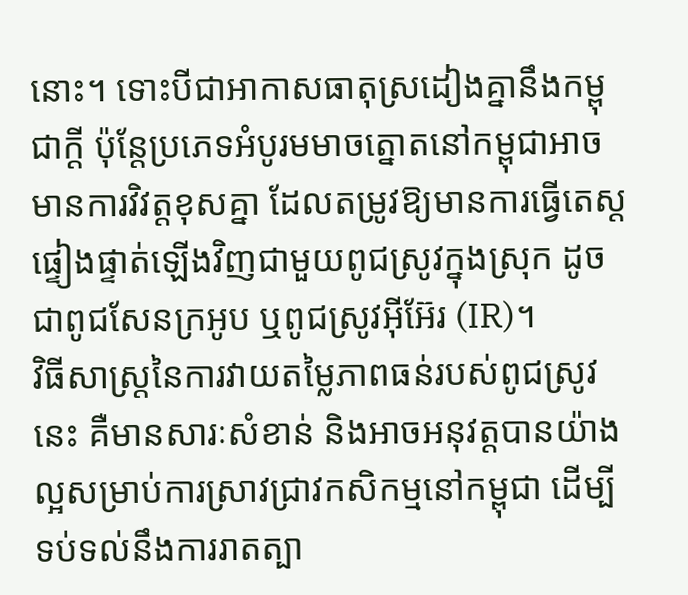នោះ។ ទោះបីជាអាកាសធាតុស្រដៀងគ្នានឹងកម្ពុជាក្តី ប៉ុន្តែប្រភេទអំបូរមមាចត្នោតនៅកម្ពុជាអាចមានការវិវត្តខុសគ្នា ដែលតម្រូវឱ្យមានការធ្វើតេស្តផ្ទៀងផ្ទាត់ឡើងវិញជាមួយពូជស្រូវក្នុងស្រុក ដូចជាពូជសែនក្រអូប ឬពូជស្រូវអ៊ីអ៊ែរ (IR)។
វិធីសាស្ត្រនៃការវាយតម្លៃភាពធន់របស់ពូជស្រូវនេះ គឺមានសារៈសំខាន់ និងអាចអនុវត្តបានយ៉ាងល្អសម្រាប់ការស្រាវជ្រាវកសិកម្មនៅកម្ពុជា ដើម្បីទប់ទល់នឹងការរាតត្បា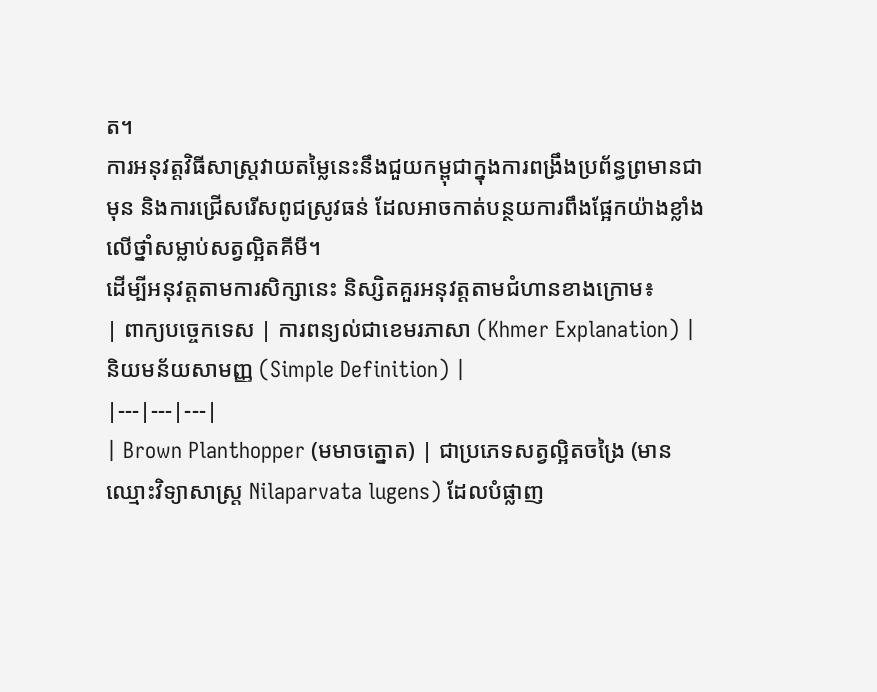ត។
ការអនុវត្តវិធីសាស្ត្រវាយតម្លៃនេះនឹងជួយកម្ពុជាក្នុងការពង្រឹងប្រព័ន្ធព្រមានជាមុន និងការជ្រើសរើសពូជស្រូវធន់ ដែលអាចកាត់បន្ថយការពឹងផ្អែកយ៉ាងខ្លាំងលើថ្នាំសម្លាប់សត្វល្អិតគីមី។
ដើម្បីអនុវត្តតាមការសិក្សានេះ និស្សិតគួរអនុវត្តតាមជំហានខាងក្រោម៖
| ពាក្យបច្ចេកទេស | ការពន្យល់ជាខេមរភាសា (Khmer Explanation) | និយមន័យសាមញ្ញ (Simple Definition) |
|---|---|---|
| Brown Planthopper (មមាចត្នោត) | ជាប្រភេទសត្វល្អិតចង្រៃ (មានឈ្មោះវិទ្យាសាស្ត្រ Nilaparvata lugens) ដែលបំផ្លាញ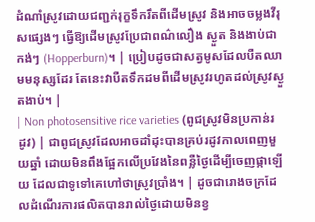ដំណាំស្រូវដោយជញ្ជក់រុក្ខទឹករឹតពីដើមស្រូវ និងអាចចម្លងវីរុសផ្សេងៗ ធ្វើឱ្យដើមស្រូវប្រែជាពណ៌លឿង ស្ងួត និងងាប់ជាកង់ៗ (Hopperburn)។ | ប្រៀបដូចជាសត្វមូសដែលបឺតឈាមមនុស្សដែរ តែនេះវាបឺតទឹកដមពីដើមស្រូវរហូតដល់ស្រូវស្ងួតងាប់។ |
| Non photosensitive rice varieties (ពូជស្រូវមិនប្រកាន់រដូវ) | ជាពូជស្រូវដែលអាចដាំដុះបានគ្រប់រដូវកាលពេញមួយឆ្នាំ ដោយមិនពឹងផ្អែកលើប្រវែងនៃពន្លឺថ្ងៃដើម្បីចេញផ្កាឡើយ ដែលជាទូទៅគេហៅថាស្រូវប្រាំង។ | ដូចជារោងចក្រដែលដំណើរការផលិតបានរាល់ថ្ងៃដោយមិនខ្វ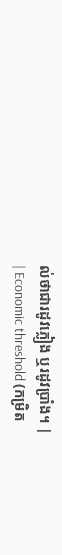ល់ថាជារដូវភ្លៀង ឬរដូវប្រាំង។ |
| Economic threshold (កម្រិត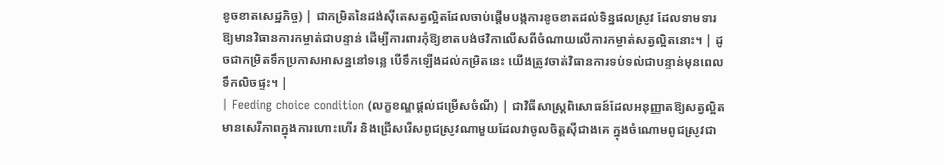ខូចខាតសេដ្ឋកិច្ច) | ជាកម្រិតនៃដង់ស៊ីតេសត្វល្អិតដែលចាប់ផ្តើមបង្កការខូចខាតដល់ទិន្នផលស្រូវ ដែលទាមទារឱ្យមានវិធានការកម្ចាត់ជាបន្ទាន់ ដើម្បីការពារកុំឱ្យខាតបង់ថវិកាលើសពីចំណាយលើការកម្ចាត់សត្វល្អិតនោះ។ | ដូចជាកម្រិតទឹកប្រកាសអាសន្ននៅទន្លេ បើទឹកឡើងដល់កម្រិតនេះ យើងត្រូវចាត់វិធានការទប់ទល់ជាបន្ទាន់មុនពេលទឹកលិចផ្ទះ។ |
| Feeding choice condition (លក្ខខណ្ឌផ្តល់ជម្រើសចំណី) | ជាវិធីសាស្ត្រពិសោធន៍ដែលអនុញ្ញាតឱ្យសត្វល្អិតមានសេរីភាពក្នុងការហោះហើរ និងជ្រើសរើសពូជស្រូវណាមួយដែលវាចូលចិត្តស៊ីជាងគេ ក្នុងចំណោមពូជស្រូវជា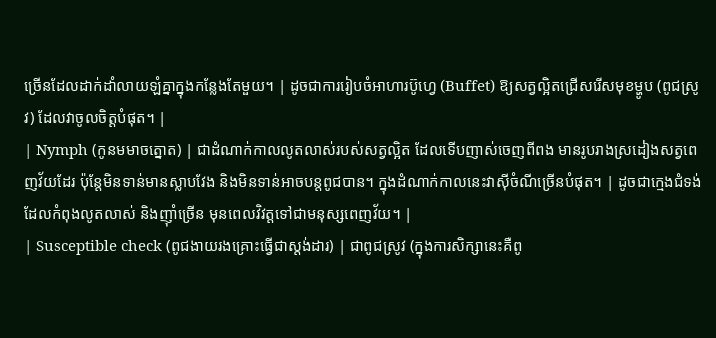ច្រើនដែលដាក់ដាំលាយឡំគ្នាក្នុងកន្លែងតែមួយ។ | ដូចជាការរៀបចំអាហារប៊ូហ្វេ (Buffet) ឱ្យសត្វល្អិតជ្រើសរើសមុខម្ហូប (ពូជស្រូវ) ដែលវាចូលចិត្តបំផុត។ |
| Nymph (កូនមមាចត្នោត) | ជាដំណាក់កាលលូតលាស់របស់សត្វល្អិត ដែលទើបញាស់ចេញពីពង មានរូបរាងស្រដៀងសត្វពេញវ័យដែរ ប៉ុន្តែមិនទាន់មានស្លាបវែង និងមិនទាន់អាចបន្តពូជបាន។ ក្នុងដំណាក់កាលនេះវាស៊ីចំណីច្រើនបំផុត។ | ដូចជាក្មេងជំទង់ដែលកំពុងលូតលាស់ និងញ៉ាំច្រើន មុនពេលវិវត្តទៅជាមនុស្សពេញវ័យ។ |
| Susceptible check (ពូជងាយរងគ្រោះធ្វើជាស្តង់ដារ) | ជាពូជស្រូវ (ក្នុងការសិក្សានេះគឺពូ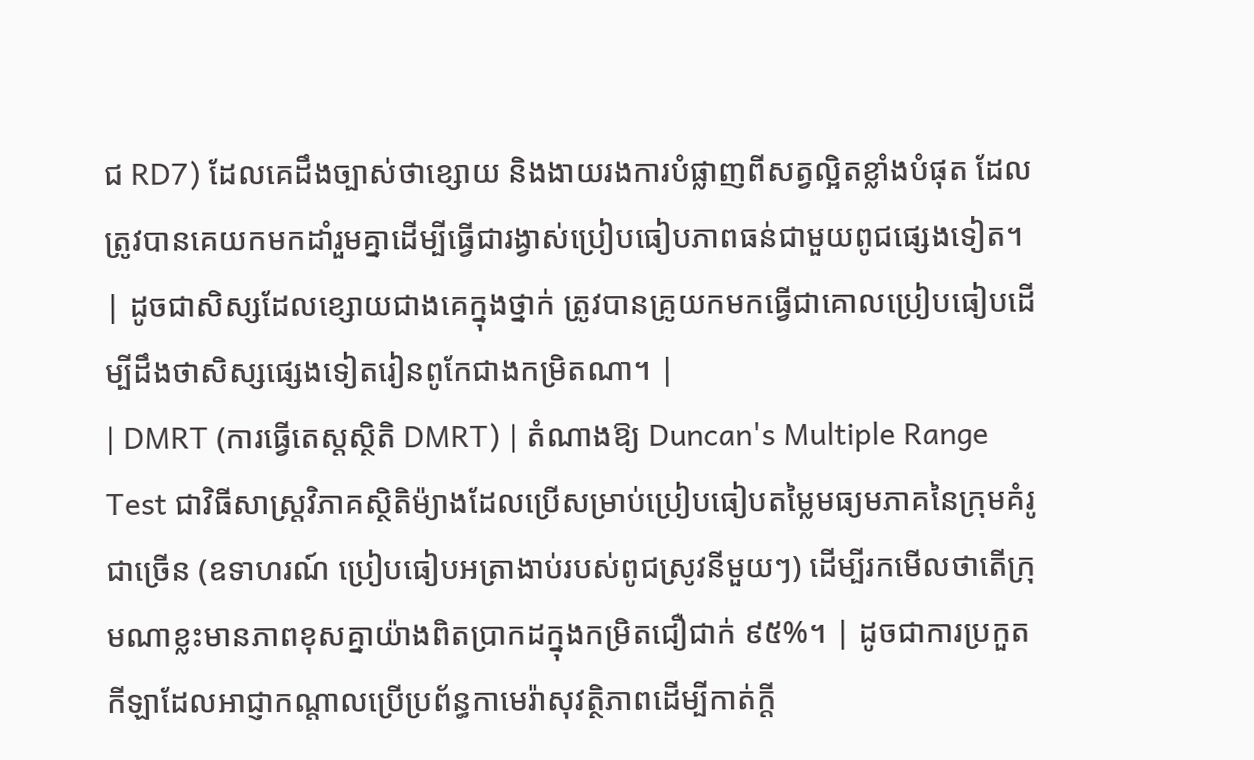ជ RD7) ដែលគេដឹងច្បាស់ថាខ្សោយ និងងាយរងការបំផ្លាញពីសត្វល្អិតខ្លាំងបំផុត ដែលត្រូវបានគេយកមកដាំរួមគ្នាដើម្បីធ្វើជារង្វាស់ប្រៀបធៀបភាពធន់ជាមួយពូជផ្សេងទៀត។ | ដូចជាសិស្សដែលខ្សោយជាងគេក្នុងថ្នាក់ ត្រូវបានគ្រូយកមកធ្វើជាគោលប្រៀបធៀបដើម្បីដឹងថាសិស្សផ្សេងទៀតរៀនពូកែជាងកម្រិតណា។ |
| DMRT (ការធ្វើតេស្តស្ថិតិ DMRT) | តំណាងឱ្យ Duncan's Multiple Range Test ជាវិធីសាស្ត្រវិភាគស្ថិតិម៉្យាងដែលប្រើសម្រាប់ប្រៀបធៀបតម្លៃមធ្យមភាគនៃក្រុមគំរូជាច្រើន (ឧទាហរណ៍ ប្រៀបធៀបអត្រាងាប់របស់ពូជស្រូវនីមួយៗ) ដើម្បីរកមើលថាតើក្រុមណាខ្លះមានភាពខុសគ្នាយ៉ាងពិតប្រាកដក្នុងកម្រិតជឿជាក់ ៩៥%។ | ដូចជាការប្រកួតកីឡាដែលអាជ្ញាកណ្តាលប្រើប្រព័ន្ធកាមេរ៉ាសុវត្ថិភាពដើម្បីកាត់ក្តី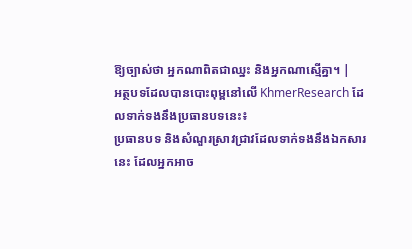ឱ្យច្បាស់ថា អ្នកណាពិតជាឈ្នះ និងអ្នកណាស្មើគ្នា។ |
អត្ថបទដែលបានបោះពុម្ពនៅលើ KhmerResearch ដែលទាក់ទងនឹងប្រធានបទនេះ៖
ប្រធានបទ និងសំណួរស្រាវជ្រាវដែលទាក់ទងនឹងឯកសារនេះ ដែលអ្នកអាច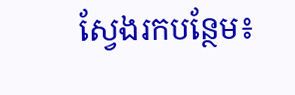ស្វែងរកបន្ថែម៖